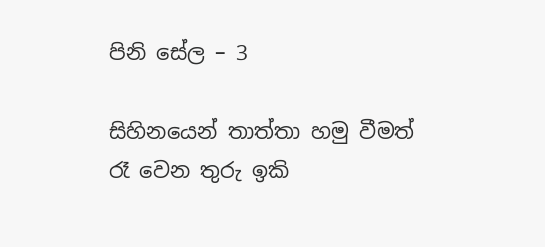පිනි සේල – 3

සිහිනයෙන් තාත්තා හමු වීමත් රෑ වෙන තුරු ඉකි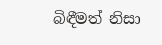බිඳීමත් නිසා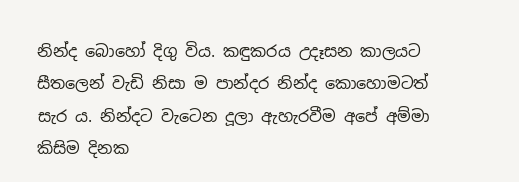නින්ද බොහෝ දිගු විය. කඳුකරය උදෑසන කාලයට සීතලෙන් වැඩි නිසා ම පාන්දර නින්ද කොහොමටත් සැර ය. නින්දට වැටෙන දූලා ඇහැරවීම අපේ අම්මා කිසිම දිනක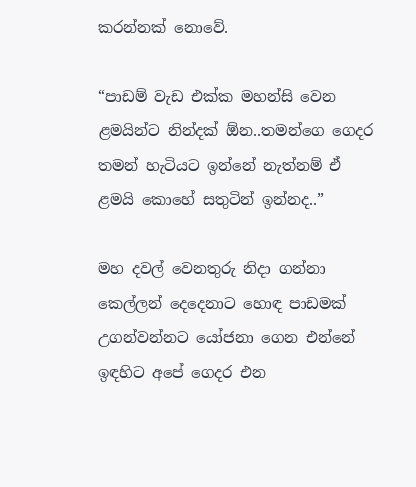කරන්නක් නොවේ.

“පාඩම් වැඩ එක්ක මහන්සි වෙන ළමයින්ට නින්දක් ඕන..තමන්ගෙ ගෙදර තමන් හැටියට ඉන්නේ නැත්නම් ඒ ළමයි කොහේ සතුටින් ඉන්නද..”

මහ දවල් වෙනතුරු නිදා ගන්නා කෙල්ලන් දෙදෙනාට හොඳ පාඩමක් උගන්වන්නට යෝජනා ගෙන එන්නේ ඉඳහිට අපේ ගෙදර එන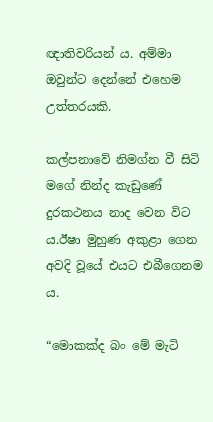ඥාතිවරියන් ය. අම්මා ඔවුන්ට දෙන්නේ එහෙම උත්තරයකි.

කල්පනාවේ නිමග්න වී සිටි මගේ නින්ද කැඩුණේ දුරකථනය නාද වෙන විට ය.ඊෂා මුහුණ අකුළා ගෙන අවදි වූයේ එයට එබීගෙනම ය.

“මොකක්ද බං මේ මැටි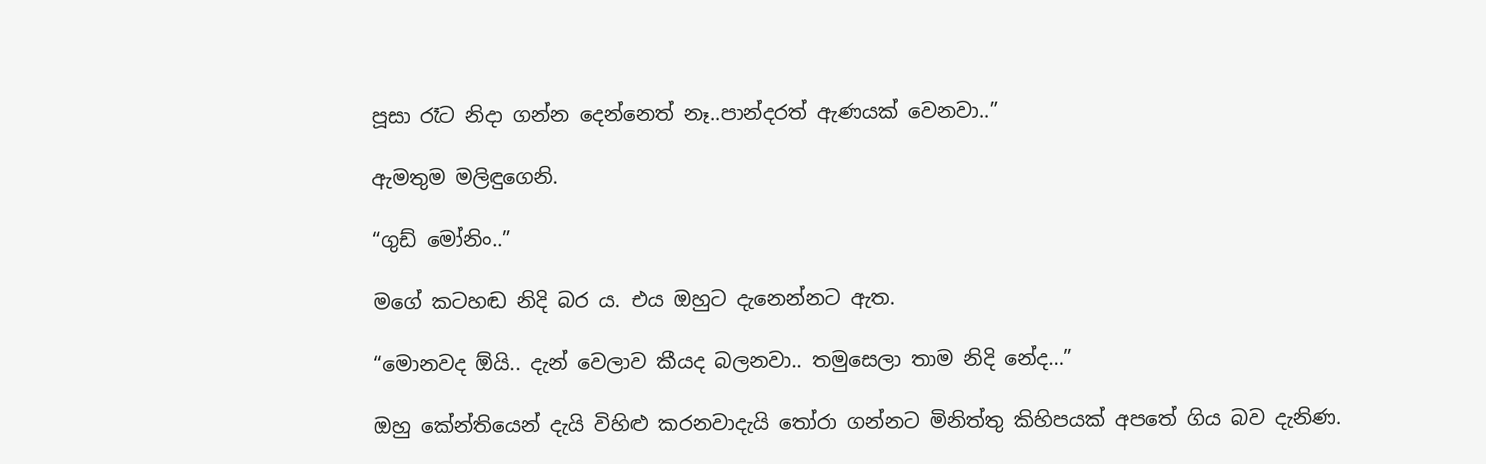පූසා රෑට නිදා ගන්න දෙන්නෙත් නෑ..පාන්දරත් ඇණයක් වෙනවා..”

ඇමතුම මලිඳුගෙනි.

“ගුඩ් මෝනිං..”

මගේ කටහඬ නිදි බර ය. එය ඔහුට දැනෙන්නට ඇත.

“මොනවද ඕයි.. දැන් වෙලාව කීයද බලනවා.. තමුසෙලා තාම නිදි නේද…”

ඔහු කේන්තියෙන් දැයි විහිළු කරනවාදැයි තෝරා ගන්නට මිනිත්තු කිහිපයක් අපතේ ගිය බව දැනිණ.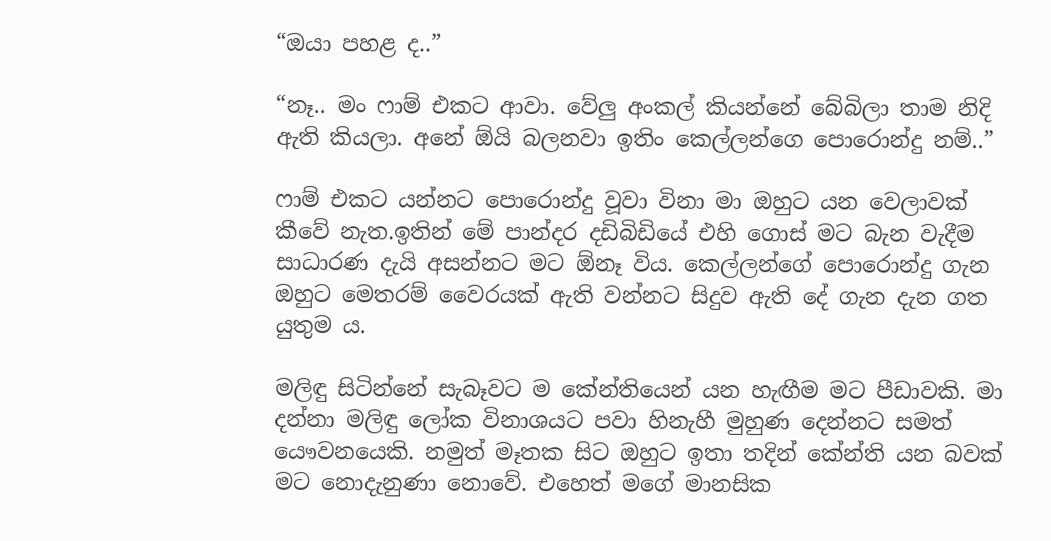“ඔයා පහළ ද..”

“නෑ.. මං ෆාම් එකට ආවා. වේලු අංකල් කියන්නේ බේබිලා තාම නිදි ඇති කියලා. අනේ ඕයි බලනවා ඉතිං කෙල්ලන්ගෙ පොරොන්දු නම්..”

ෆාම් එකට යන්නට පොරොන්දු වූවා විනා මා ඔහුට යන වෙලාවක් කීවේ නැත.ඉතින් මේ පාන්දර දඩිබිඩියේ එහි ගොස් මට බැන වැදීම සාධාරණ දැයි අසන්නට මට ඕනෑ විය. කෙල්ලන්ගේ පොරොන්දු ගැන ඔහුට මෙතරම් වෛරයක් ඇති වන්නට සිදුව ඇති දේ ගැන දැන ගත යුතුම ය.

මලිඳු සිටින්නේ සැබෑවට ම කේන්තියෙන් යන හැඟීම මට පීඩාවකි. මා දන්නා මලිඳු ලෝක විනාශයට පවා හිනැහී මුහුණ දෙන්නට සමත් යෞවනයෙකි. නමුත් මෑතක සිට ඔහුට ඉතා තදින් කේන්ති යන බවක් මට නොදැනුණා නොවේ. එහෙත් මගේ මානසික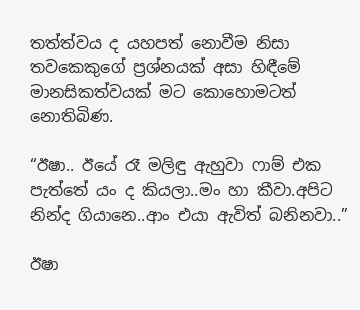තත්ත්වය ද යහපත් නොවීම නිසා තවකෙකුගේ ප්‍රශ්නයක් අසා හිඳීමේ මානසිකත්වයක් මට කොහොමටත් නොතිබිණ.

“ඊෂා.. ඊයේ රෑ මලිඳු ඇහුවා ෆාම් එක පැත්තේ යං ද කියලා..මං හා කීවා.අපිට නින්ද ගියානෙ..ආං එයා ඇවිත් බනිනවා..”

ඊෂා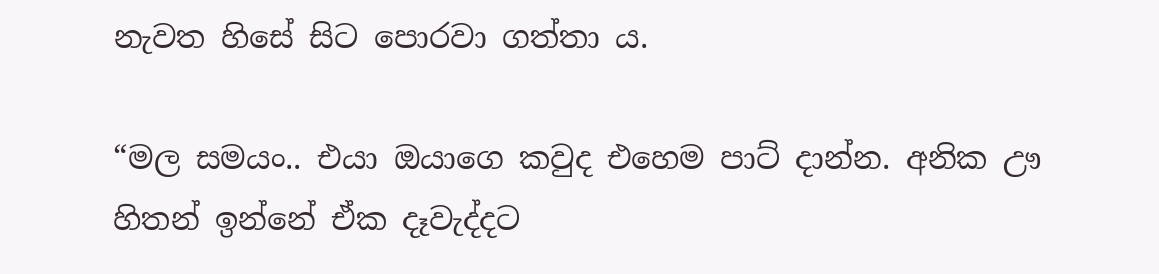නැවත හිසේ සිට පොරවා ගත්තා ය.

“මල සමයං.. එයා ඔයාගෙ කවුද එහෙම පාට් දාන්න. අනික ඌ හිතන් ඉන්නේ ඒක දෑවැද්දට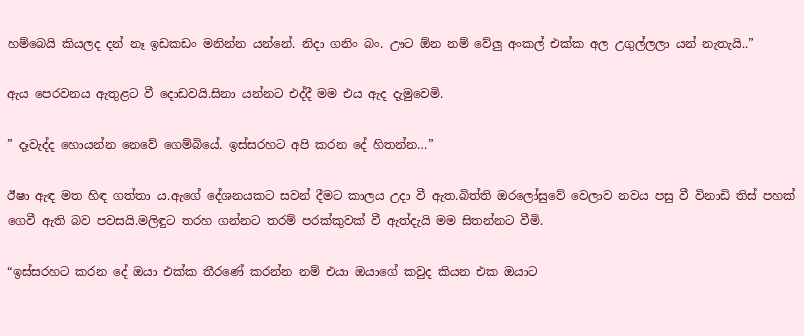හම්බෙයි කියලද දන් නෑ ඉඩකඩං මනින්න යන්නේ. නිදා ගනිං බං. ඌට ඕන නම් වේලු අංකල් එක්ක අල උගුල්ලලා යන් නැතැයි..”

ඇය පෙරවනය ඇතුළට වී දොඩවයි.සිනා යන්නට එද්දී මම එය ඇද දැමුවෙමි.

” දෑවැද්ද හොයන්න නෙවේ ගෙම්බියේ. ඉස්සරහට අපි කරන දේ හිතන්න…”

ඊෂා ඇඳ මත හිඳ ගත්තා ය.ඇගේ දේශනයකට සවන් දීමට කාලය උදා වී ඇත.බිත්ති ඔරලෝසුවේ වෙලාව නවය පසු වී විනාඩි තිස් පහක් ගෙවී ඇති බව පවසයි.මලිඳුට තරහ ගන්නට තරම් පරක්කුවක් වී ඇත්දැයි මම සිතන්නට වීමි.

“ඉස්සරහට කරන දේ ඔයා එක්ක තීරණේ කරන්න නම් එයා ඔයාගේ කවුද කියන එක ඔයාට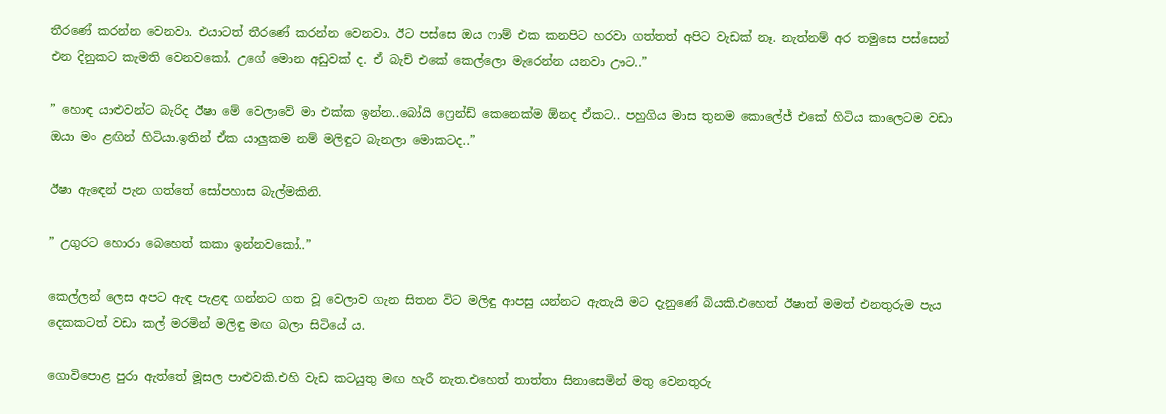තීරණේ කරන්න වෙනවා. එයාටත් තීරණේ කරන්න වෙනවා. ඊට පස්සෙ ඔය ෆාම් එක කනපිට හරවා ගත්තත් අපිට වැඩක් නෑ. නැත්නම් අර තමුසෙ පස්සෙන් එන දිනුකට කැමති වෙනවකෝ. උගේ මොන අඩුවක් ද. ඒ බැච් එකේ කෙල්ලො මැරෙන්න යනවා ඌට..”

” හොඳ යාළුවන්ට බැරිද ඊෂා මේ වෙලාවේ මා එක්ක ඉන්න..බෝයි ෆ්‍රෙන්ඩ් කෙනෙක්ම ඕනද ඒකට.. පහුගිය මාස තුනම කොලේජ් එකේ හිටිය කාලෙටම වඩා ඔයා මං ළඟින් හිටියා.ඉතින් ඒක යාලුකම නම් මලිඳුට බැනලා මොකටද..”

ඊෂා ඇඳෙන් පැන ගත්තේ සෝපහාස බැල්මකිනි.

” උගුරට හොරා බෙහෙත් කකා ඉන්නවකෝ..”

කෙල්ලන් ලෙස අපට ඇඳ පැළඳ ගන්නට ගත වූ වෙලාව ගැන සිතන විට මලිඳු ආපසු යන්නට ඇතැයි මට දැනුණේ බියකි.එහෙත් ඊෂාත් මමත් එනතුරුම පැය දෙකකටත් වඩා කල් මරමින් මලිඳු මඟ බලා සිටියේ ය.

ගොවිපොළ පුරා ඇත්තේ මූසල පාළුවකි.එහි වැඩ කටයුතු මඟ හැරී නැත.එහෙත් තාත්තා සිනාසෙමින් මතු වෙනතුරු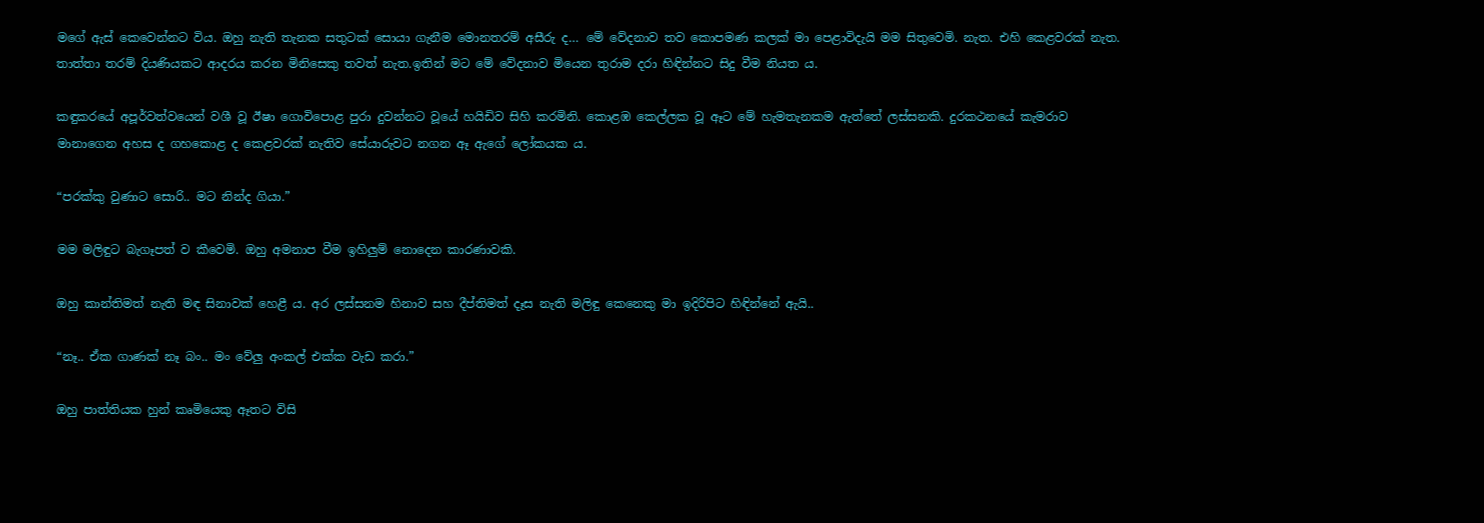මගේ ඇස් කෙවෙන්නට විය. ඔහු නැති තැනක සතුටක් සොයා ගැනීම මොනතරම් අසීරු ද… මේ වේදනාව තව කොපමණ කලක් මා පෙළාවිදැයි මම සිතුවෙමි. නැත. එහි කෙළවරක් නැත. තාත්තා තරම් දියණියකට ආදරය කරන මිනිසෙකු තවත් නැත.ඉතින් මට මේ වේදනාව මියෙන තුරාම දරා හිඳින්නට සිදු වීම නියත ය.

කඳුකරයේ අපූර්වත්වයෙන් වශී වූ ඊෂා ගොවිපොළ පුරා දුවන්නට වූයේ හයිඩිව සිහි කරමිනි. කොළඹ කෙල්ලක වූ ඈට මේ හැමතැනකම ඇත්තේ ලස්සනකි. දුරකථනයේ කැමරාව මානාගෙන අහස ද ගහකොළ ද කෙළවරක් නැතිව සේයාරුවට නගන ඈ ඇගේ ලෝකයක ය.

“පරක්කු වුණාට සොරි.. මට නින්ද ගියා.”

මම මලිඳුට බැගෑපත් ව කීවෙමි. ඔහු අමනාප වීම ඉහිලුම් නොදෙන කාරණාවකි.

ඔහු කාන්තිමත් නැති මඳ සිනාවක් හෙළී ය. අර ලස්සනම හිනාව සහ දීප්තිමත් දෑස නැති මලිඳු කෙනෙකු මා ඉදිරිපිට හිඳින්නේ ඇයි..

“නෑ.. ඒක ගාණක් නෑ බං.. මං වේලු අංකල් එක්ක වැඩ කරා.”

ඔහු පාත්තියක හුන් කෘමියෙකු ඈතට විසි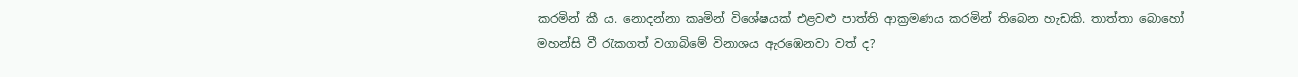කරමින් කී ය. නොදන්නා කෘමින් විශේෂයක් එළවළු පාත්ති ආක්‍රමණය කරමින් තිබෙන හැඩකි. තාත්තා බොහෝ මහන්සි වී රැකගත් වගාබිමේ විනාශය ඇරඹෙනවා වත් ද?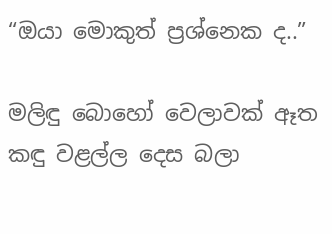“ඔයා මොකුත් ප්‍රශ්නෙක ද..”

මලිඳු බොහෝ වෙලාවක් ඈත කඳු වළල්ල දෙස බලා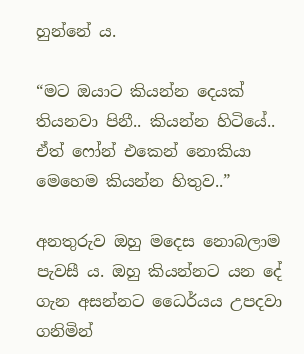හුන්නේ ය.

“මට ඔයාට කියන්න දෙයක් තියනවා පිනී.. කියන්න හිටියේ.. ඒත් ෆෝන් එකෙන් නොකියා මෙහෙම කියන්න හිතුව..”

අනතුරුව ඔහු මදෙස නොබලාම පැවසී ය. ඔහු කියන්නට යන දේ ගැන අසන්නට ධෛර්යය උපදවා ගනිමින්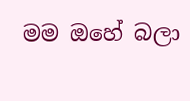මම ඔහේ බලා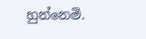හුන්නෙමි.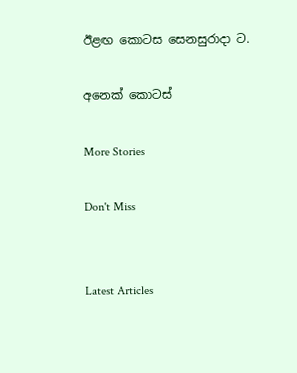ඊළඟ කොටස සෙනසුරාදා ට.

අනෙක් කොටස්

More Stories

Don't Miss


Latest Articles